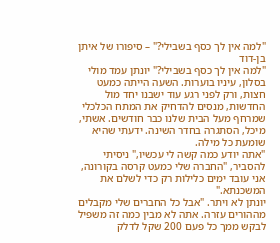"למה אין לך כסף בשבילי?" – סיפורו של איתן בן-דוד
"למה אין לך כסף בשבילי?" יונתן עמד מולי בסלון, עיניו בוערות. השעה הייתה כמעט חצות, ורק לפני רגע עוד ישבנו יחד מול החדשות, מנסים להדחיק את המתח הכלכלי שמרחף מעל הבית שלנו כבר חודשים. אשתי, מיכל, הסתגרה בחדר השינה. ידעתי שהיא שומעת כל מילה.
"אתה יודע כמה קשה לי עכשיו," ניסיתי להסביר, "החברה שלי כמעט קרסה בקורונה, אני עובד ימים כלילות רק כדי לשלם את המשכנתא."
יונתן לא ויתר. "אבל כל החברים שלי מקבלים מההורים עזרה. אתה לא מבין כמה זה משפיל לבקש ממך כל פעם 200 שקל לדלק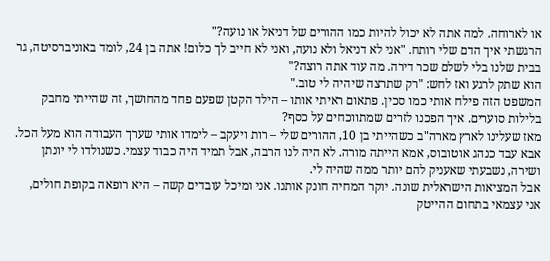או לארוחה. למה אתה לא יכול להיות כמו ההורים של דניאל או נועה?"
הרגשתי איך הדם שלי רותח. "אני לא דניאל ולא נועה, ואני לא חייב לך כלום! אתה בן 24, לומד באוניברסיטה, גר בבית שלנו בלי לשלם שכר דירה. מה עוד אתה רוצה?"
הוא שתק לרגע ואז לחש: "רק שתרצה שיהיה לי טוב."
המשפט הזה פילח אותי כמו סכין. פתאום ראיתי אותו – הילד הקטן שפעם פחד מהחושך, זה שהייתי מחבק בלילות סוערים. איך הפכנו לזרים שמתווכחים על כסף?
מאז שעלינו לארץ מארה"ב כשהייתי בן 10, ההורים שלי – רות ויעקב – לימדו אותי שערך העבודה הוא מעל הכל. אבא עבד כנהג אוטובוס, אמא הייתה מורה. לא היה לנו הרבה, אבל תמיד היה כבוד עצמי. כשנולדו לי יונתן ושירה, נשבעתי שאעניק להם יותר ממה שהיה לי.
אבל המציאות הישראלית שונה. יוקר המחיה חונק אותנו. אני ומיכל עובדים קשה – היא רופאה בקופת חולים, אני עצמאי בתחום ההייטק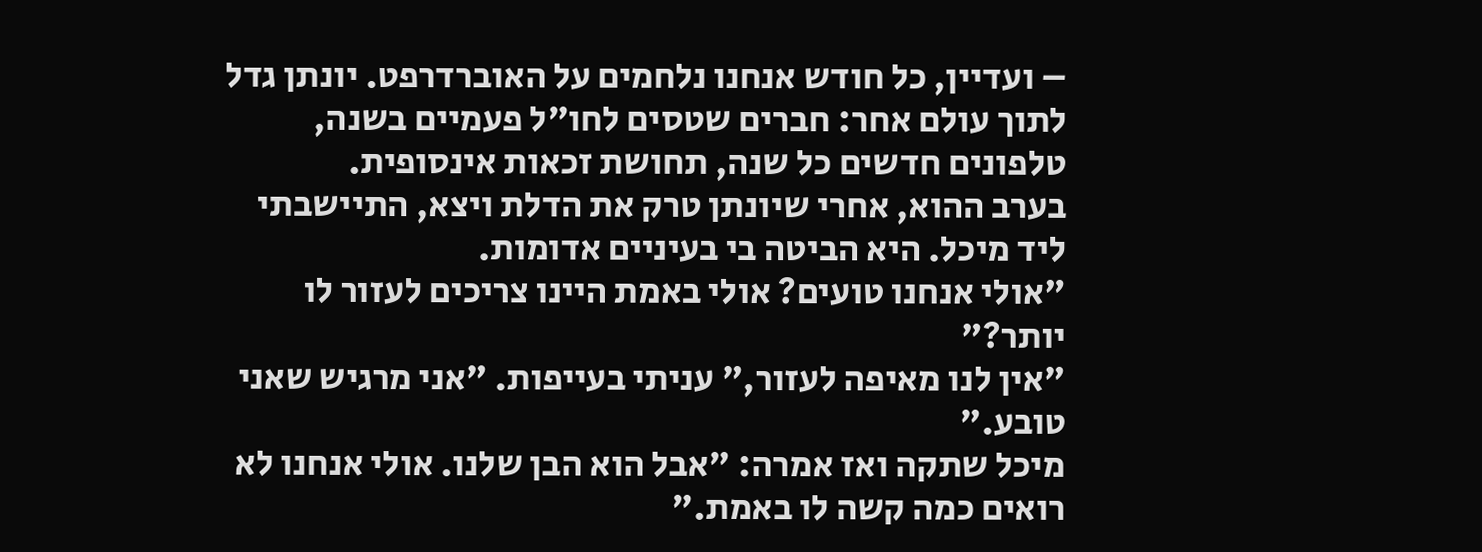– ועדיין, כל חודש אנחנו נלחמים על האוברדרפט. יונתן גדל לתוך עולם אחר: חברים שטסים לחו"ל פעמיים בשנה, טלפונים חדשים כל שנה, תחושת זכאות אינסופית.
בערב ההוא, אחרי שיונתן טרק את הדלת ויצא, התיישבתי ליד מיכל. היא הביטה בי בעיניים אדומות.
"אולי אנחנו טועים? אולי באמת היינו צריכים לעזור לו יותר?"
"אין לנו מאיפה לעזור," עניתי בעייפות. "אני מרגיש שאני טובע."
מיכל שתקה ואז אמרה: "אבל הוא הבן שלנו. אולי אנחנו לא רואים כמה קשה לו באמת."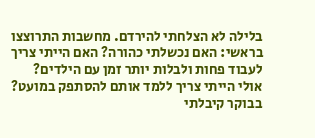בלילה לא הצלחתי להירדם. מחשבות התרוצצו בראשי: האם נכשלתי כהורה? האם הייתי צריך לעבוד פחות ולבלות יותר זמן עם הילדים? אולי הייתי צריך ללמד אותם להסתפק במועט?
בבוקר קיבלתי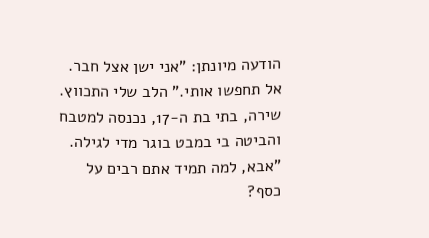הודעה מיונתן: "אני ישן אצל חבר. אל תחפשו אותי." הלב שלי התכווץ.
שירה, בתי בת ה-17, נכנסה למטבח והביטה בי במבט בוגר מדי לגילה.
"אבא, למה תמיד אתם רבים על כסף?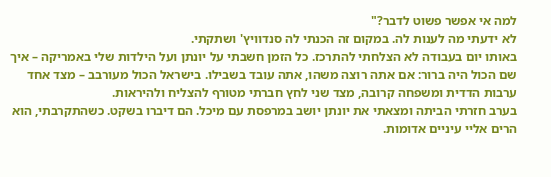למה אי אפשר פשוט לדבר?"
לא ידעתי מה לענות לה. במקום זה הכנתי לה סנדוויץ' ושתקתי.
באותו יום בעבודה לא הצלחתי להתרכז. כל הזמן חשבתי על יונתן ועל הילדות שלי באמריקה – איך שם הכול היה ברור: אם אתה רוצה משהו, אתה עובד בשבילו. בישראל הכול מעורבב – מצד אחד ערבות הדדית ומשפחה קרובה, מצד שני לחץ חברתי מטורף להצליח ולהיראות.
בערב חזרתי הביתה ומצאתי את יונתן יושב במרפסת עם מיכל. הם דיברו בשקט. כשהתקרבתי, הוא הרים אליי עיניים אדומות.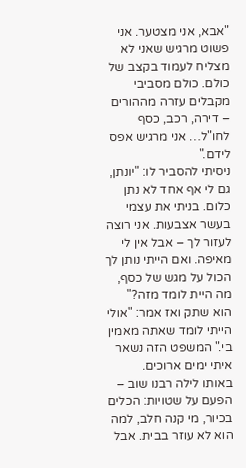"אבא, אני מצטער. אני פשוט מרגיש שאני לא מצליח לעמוד בקצב של כולם. כולם מסביבי מקבלים עזרה מההורים – דירה, רכב, כסף לחו"ל… אני מרגיש אפס לידם."
ניסיתי להסביר לו: "יונתן, גם לי אף אחד לא נתן כלום. בניתי את עצמי בעשר אצבעות. אני רוצה לעזור לך – אבל אין לי מאיפה. ואם הייתי נותן לך הכול על מגש של כסף, מה היית לומד מזה?"
הוא שתק ואז אמר: "אולי הייתי לומד שאתה מאמין בי." המשפט הזה נשאר איתי ימים ארוכים.
באותו לילה רבנו שוב – הפעם על שטויות: הכלים בכיור, מי קנה חלב, למה הוא לא עוזר בבית. אבל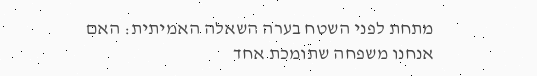מתחת לפני השטח בערה השאלה האמיתית: האם אנחנו משפחה שתומכת אחד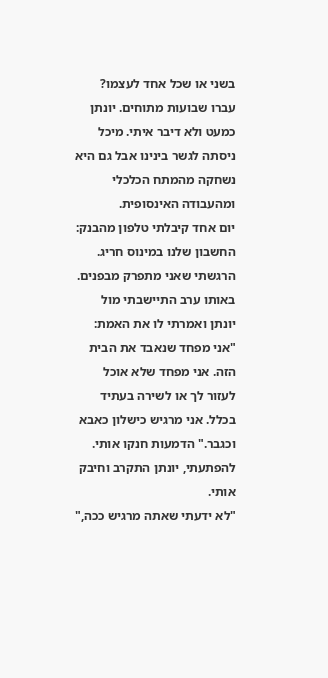בשני או שכל אחד לעצמו?
עברו שבועות מתוחים. יונתן כמעט ולא דיבר איתי. מיכל ניסתה לגשר בינינו אבל גם היא נשחקה מהמתח הכלכלי ומהעבודה האינסופית.
יום אחד קיבלתי טלפון מהבנק: החשבון שלנו במינוס חריג. הרגשתי שאני מתפרק מבפנים. באותו ערב התיישבתי מול יונתן ואמרתי לו את האמת:
"אני מפחד שנאבד את הבית הזה. אני מפחד שלא אוכל לעזור לך או לשירה בעתיד בכלל. אני מרגיש כישלון כאבא וכגבר." הדמעות חנקו אותי.
להפתעתי, יונתן התקרב וחיבק אותי.
"לא ידעתי שאתה מרגיש ככה,"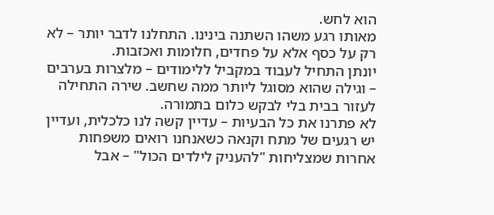הוא לחש.
מאותו רגע משהו השתנה בינינו. התחלנו לדבר יותר – לא רק על כסף אלא על פחדים, חלומות ואכזבות.
יונתן התחיל לעבוד במקביל ללימודים – מלצרות בערבים – וגילה שהוא מסוגל ליותר ממה שחשב. שירה התחילה לעזור בבית בלי לבקש כלום בתמורה.
לא פתרנו את כל הבעיות – עדיין קשה לנו כלכלית, ועדיין יש רגעים של מתח וקנאה כשאנחנו רואים משפחות אחרות שמצליחות "להעניק לילדים הכול" – אבל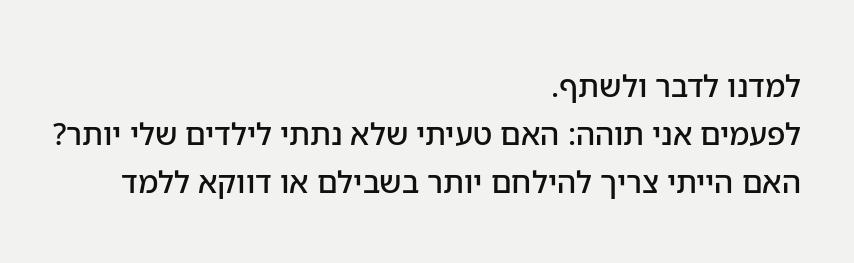למדנו לדבר ולשתף.
לפעמים אני תוהה: האם טעיתי שלא נתתי לילדים שלי יותר? האם הייתי צריך להילחם יותר בשבילם או דווקא ללמד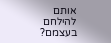אותם להילחם בעצמם?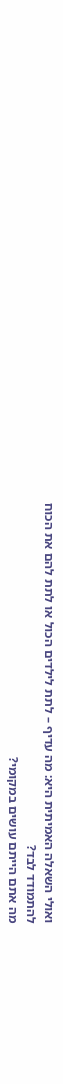ואולי השאלה האמיתית היא: מה עדיף – לתת לילדים הכול או לתת להם את הכוח להתמודד לבד?
מה אתם הייתם עושים במקומי?